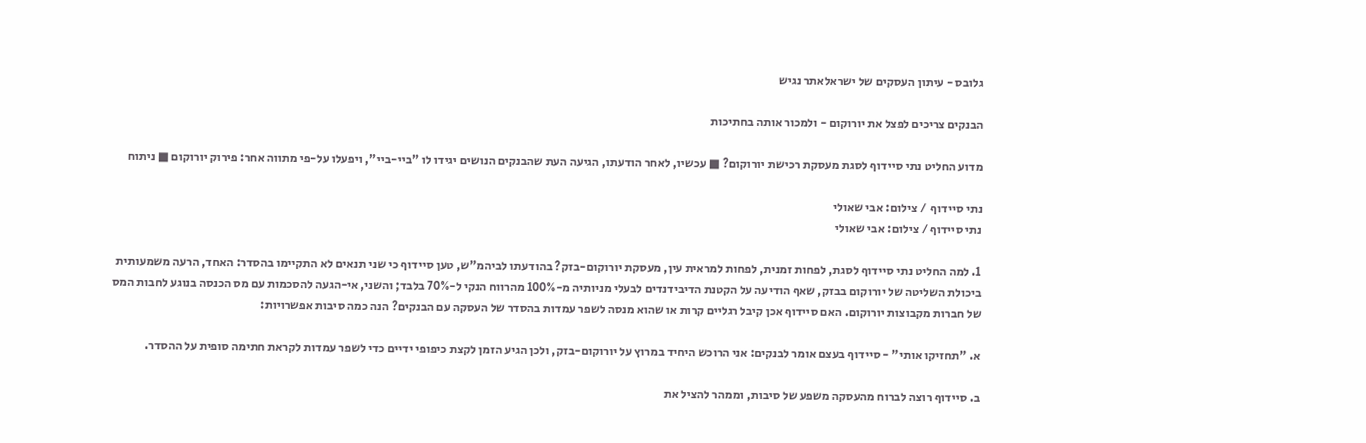גלובס - עיתון העסקים של ישראלאתר נגיש

הבנקים צריכים לפצל את יורוקום - ולמכור אותה בחתיכות

מדוע החליט נתי סיידוף לסגת מעסקת רכישת יורוקום? ■ עכשיו, לאחר הודעתו, הגיעה העת שהבנקים הנושים יגידו לו "ביי-ביי", ויפעלו על-פי מתווה אחר: פירוק יורוקום ■ ניתוח

נתי סיידוף  / צילום: אבי שאולי
נתי סיידוף / צילום: אבי שאולי

1. למה החליט נתי סיידוף לסגת, לפחות זמנית, לפחות למראית עין, מעסקת יורוקום-בזק? בהודעתו לביהמ"ש, טען סיידוף כי שני תנאים לא התקיימו בהסדר: האחד, הרעה משמעותית ביכולת השליטה של יורוקום בבזק, שאף הודיעה על הקטנת הדיבידנדים לבעלי מניותיה מ-100% מהרווח הנקי ל-70% בלבד; והשני, אי-הגעה להסכמות עם מס הכנסה בנוגע לחבות המס של חברות מקבוצות יורוקום. האם סיידוף אכן קיבל רגליים קרות או שהוא מנסה לשפר עמדות בהסדר של העסקה עם הבנקים? הנה כמה סיבות אפשרויות:

א. "תחזיקו אותי" - סיידוף בעצם אומר לבנקים: אני הרוכש היחיד במרוץ על יורוקום-בזק, ולכן הגיע הזמן לקצת כיפופי ידיים כדי לשפר עמדות לקראת חתימה סופית על ההסדר.

ב. סיידוף רוצה לברוח מהעסקה משפע של סיבות, וממהר להציל את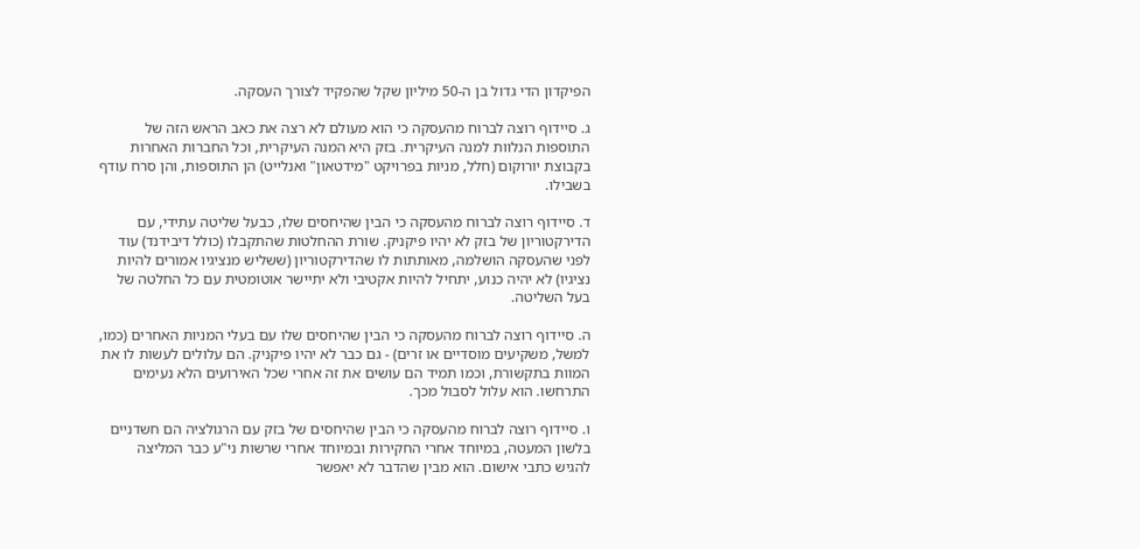הפיקדון הדי גדול בן ה-50 מיליון שקל שהפקיד לצורך העסקה.

ג. סיידוף רוצה לברוח מהעסקה כי הוא מעולם לא רצה את כאב הראש הזה של התוספות הנלוות למנה העיקרית. בזק היא המנה העיקרית, וכל החברות האחרות בקבוצת יורוקום (חלל, מניות בפרויקט "מידטאון" ואנלייט) הן התוספות, והן סרח עודף בשבילו.

ד. סיידוף רוצה לברוח מהעסקה כי הבין שהיחסים שלו, כבעל שליטה עתידי, עם הדירקטוריון של בזק לא יהיו פיקניק. שורת ההחלטות שהתקבלו (כולל דיבידנד) עוד לפני שהעסקה הושלמה, מאותתות לו שהדירקטוריון (ששליש מנציגיו אמורים להיות נציגיו) לא יהיה כנוע, יתחיל להיות אקטיבי ולא יתיישר אוטומטית עם כל החלטה של בעל השליטה.

ה. סיידוף רוצה לברוח מהעסקה כי הבין שהיחסים שלו עם בעלי המניות האחרים (כמו, למשל, משקיעים מוסדיים או זרים) - גם כבר לא יהיו פיקניק. הם עלולים לעשות לו את המוות בתקשורת, וכמו תמיד הם עושים את זה אחרי שכל האירועים הלא נעימים התרחשו. הוא עלול לסבול מכך.

ו. סיידוף רוצה לברוח מהעסקה כי הבין שהיחסים של בזק עם הרגולציה הם חשדניים בלשון המעטה, במיוחד אחרי החקירות ובמיוחד אחרי שרשות ני"ע כבר המליצה להגיש כתבי אישום. הוא מבין שהדבר לא יאפשר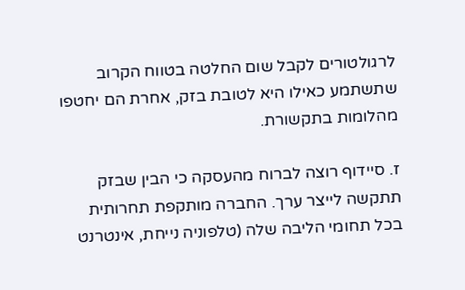לרגולטורים לקבל שום החלטה בטווח הקרוב שתשתמע כאילו היא לטובת בזק, אחרת הם יחטפו מהלומות בתקשורת.

ז. סיידוף רוצה לברוח מהעסקה כי הבין שבזק תתקשה לייצר ערך. החברה מותקפת תחרותית בכל תחומי הליבה שלה (טלפוניה נייחת, אינטרנט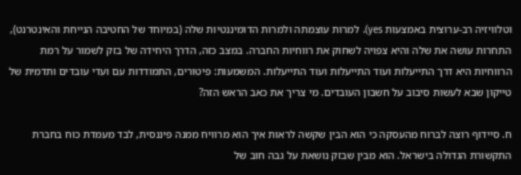וטלוויזיה רב-ערוצית באמצעות yes). למרות עוצמתה ולמרות הדומיננטיות שלה (במיוחד של החטיבה הנייחת והאינטרנט), התחרות עושה את שלה והיא צפויה לשחוק את רווחיות החברה. במצב כזה, הדרך היחידה של בזק לשמור על רמת הרווחיות היא דרך התייעלות ועוד התייעלות ועוד התייעלות. המשמעות: פיטורים, התמודדות עם ועדי עובדים ותדמית של טייקון שבא לעשות סיבוב על חשבון העובדים. מי צריך את כאב הראש הזה?

ח. סיידוף רוצה לברוח מהעסקה כי הוא הבין שקשה לראות איך הוא מרוויח ממנה פיננסית, לבד מעמדת כוח בחברת התקשורת הגדולה בישראל. הוא מבין שבזק נושאת על גבה חוב של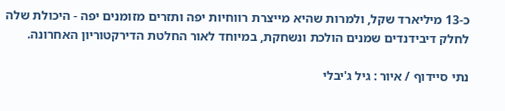כ-13 מיליארד שקל, ולמרות שהיא מייצרת רווחיות יפה ותזרים מזומנים יפה - היכולת שלה לחלק דיבידנדים שמנים הולכת ונשחקת, במיוחד לאור החלטת הדירקטוריון האחרונה.

נתי סיידוף / איור : גיל ג'יבלי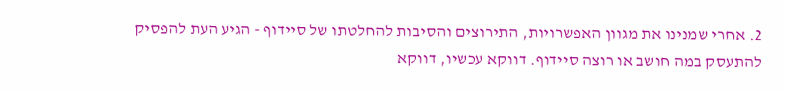2. אחרי שמנינו את מגוון האפשרויות, התירוצים והסיבות להחלטתו של סיידוף - הגיע העת להפסיק להתעסק במה חושב או רוצה סיידוף. דווקא עכשיו, דווקא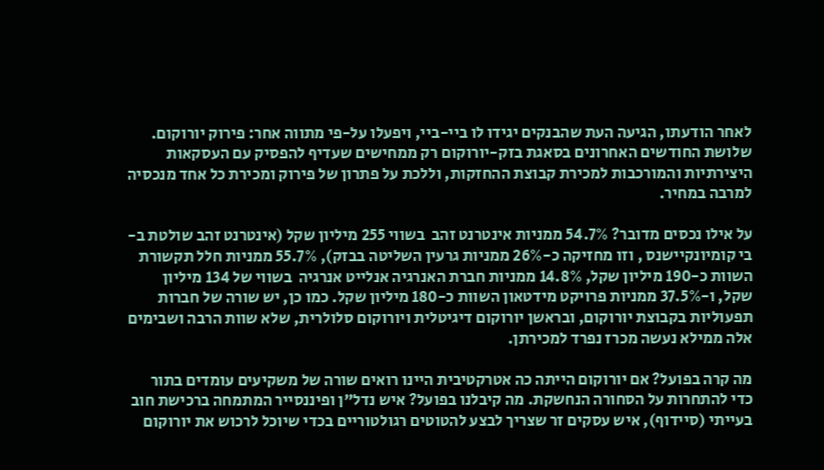לאחר הודעתו, הגיעה העת שהבנקים יגידו לו ביי-ביי, ויפעלו על-פי מתווה אחר: פירוק יורוקום. שלושת החודשים האחרונים בסאגת בזק-יורוקום רק ממחישים שעדיף להפסיק עם העסקאות היצירתיות והמורכבות למכירת קבוצת ההחזקות, וללכת על פתרון של פירוק ומכירת כל אחד מנכסיה למרבה במחיר.

על אילו נכסים מדובר? 54.7% ממניות אינטרנט זהב  בשווי 255 מיליון שקל (אינטרנט זהב שולטת ב-בי קומיונקיישנס , וזו מחזיקה כ-26% ממניות גרעין השליטה בבזק), 55.7% ממניות חלל תקשורת  השוות כ-190 מיליון שקל, 14.8% ממניות חברת האנרגיה אנלייט אנרגיה  בשווי של 134 מיליון שקל, ו-37.5% ממניות פרויקט מידטאון השוות כ-180 מיליון שקל. כמו כן, יש שורה של חברות תפעוליות בקבוצת יורוקום, ובראשן יורוקום דיגיטלית ויורוקום סלולרית, שלא שוות הרבה ושבימים אלה ממילא נעשה מכרז נפרד למכירתן.

מה קרה בפועל? אם יורוקום הייתה כה אטרקטיבית היינו רואים שורה של משקיעים עומדים בתור כדי להתחרות על הסחורה הנחשקת. מה קיבלנו בפועל? איש נדל"ן ופיננסייר המתמחה ברכישת חוב בעייתי (סיידוף), איש עסקים זר שצריך לבצע להטוטים רגולטוריים בכדי שיוכל לרכוש את יורוקום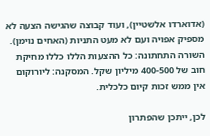(אדוארדו אלשטיין), ועוד קבוצה שהגישה הצעה לא מספיק אפויה ועם לא מעט התניות (האחים נוימן). השורה התחתונה: כל ההצעות הללו כללו מחיקת חוב של 400-500 מיליון שקל. המסקנה: ליורוקום אין ממש זכות קיום כלכלית.

לכן, ייתכן שהפתרון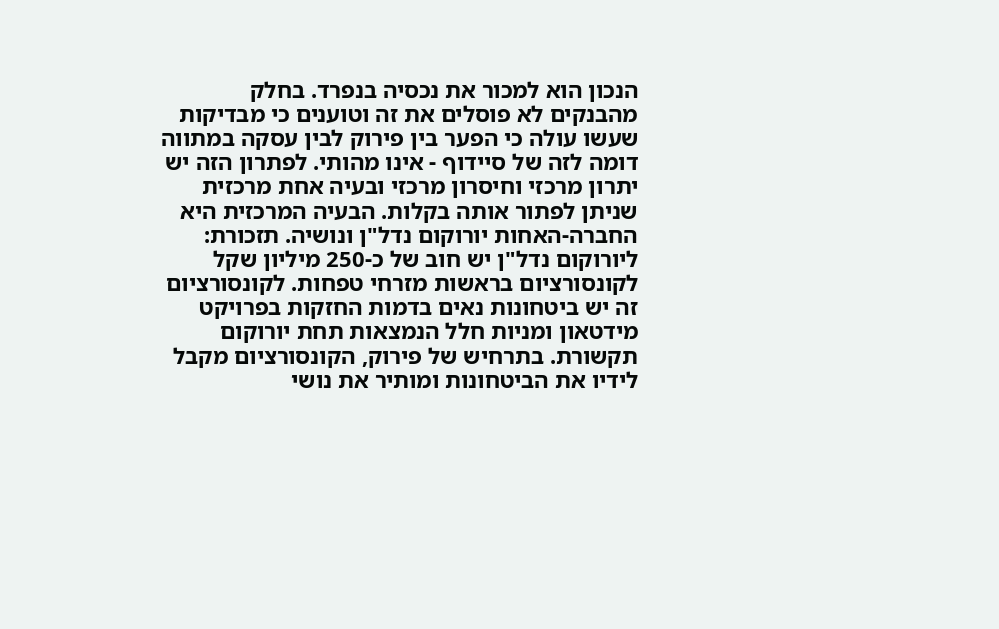הנכון הוא למכור את נכסיה בנפרד. בחלק מהבנקים לא פוסלים את זה וטוענים כי מבדיקות שעשו עולה כי הפער בין פירוק לבין עסקה במתווה דומה לזה של סיידוף - אינו מהותי. לפתרון הזה יש יתרון מרכזי וחיסרון מרכזי ובעיה אחת מרכזית שניתן לפתור אותה בקלות. הבעיה המרכזית היא החברה-האחות יורוקום נדל"ן ונושיה. תזכורת: ליורוקום נדל"ן יש חוב של כ-250 מיליון שקל לקונסורציום בראשות מזרחי טפחות. לקונסורציום זה יש ביטחונות נאים בדמות החזקות בפרויקט מידטאון ומניות חלל הנמצאות תחת יורוקום תקשורת. בתרחיש של פירוק, הקונסורציום מקבל לידיו את הביטחונות ומותיר את נושי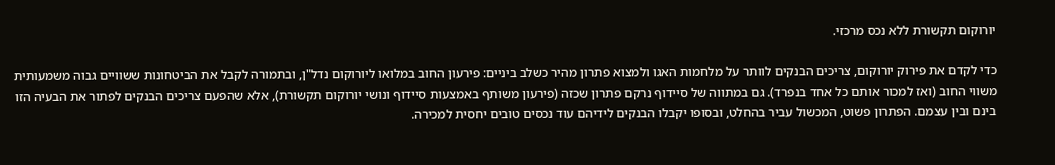יורוקום תקשורת ללא נכס מרכזי.

כדי לקדם את פירוק יורוקום, צריכים הבנקים לוותר על מלחמות האגו ולמצוא פתרון מהיר כשלב ביניים: פירעון החוב במלואו ליורוקום נדל"ן, ובתמורה לקבל את הביטחונות ששוויים גבוה משמעותית משווי החוב (ואז למכור אותם כל אחד בנפרד). גם במתווה של סיידוף נרקם פתרון שכזה (פירעון משותף באמצעות סיידוף ונושי יורוקום תקשורת), אלא שהפעם צריכים הבנקים לפתור את הבעיה הזו בינם ובין עצמם. הפתרון פשוט, המכשול עביר בהחלט, ובסופו יקבלו הבנקים לידיהם עוד נכסים טובים יחסית למכירה.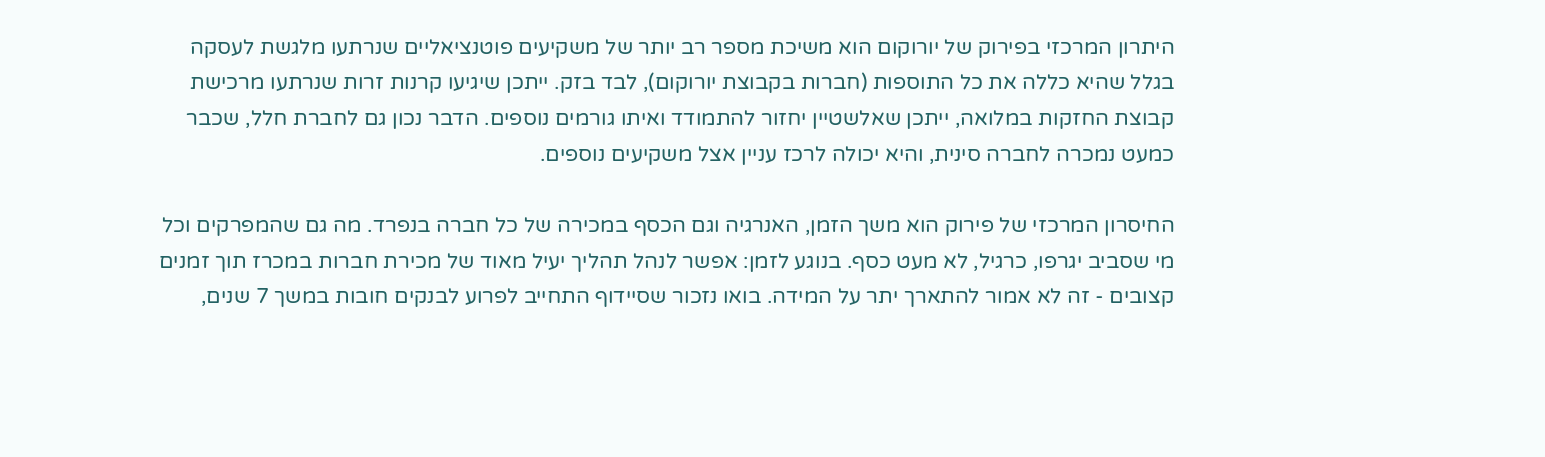היתרון המרכזי בפירוק של יורוקום הוא משיכת מספר רב יותר של משקיעים פוטנציאליים שנרתעו מלגשת לעסקה בגלל שהיא כללה את כל התוספות (חברות בקבוצת יורוקום), לבד בזק. ייתכן שיגיעו קרנות זרות שנרתעו מרכישת קבוצת החזקות במלואה, ייתכן שאלשטיין יחזור להתמודד ואיתו גורמים נוספים. הדבר נכון גם לחברת חלל, שכבר כמעט נמכרה לחברה סינית, והיא יכולה לרכז עניין אצל משקיעים נוספים.

החיסרון המרכזי של פירוק הוא משך הזמן, האנרגיה וגם הכסף במכירה של כל חברה בנפרד. מה גם שהמפרקים וכל מי שסביב יגרפו, כרגיל, לא מעט כסף. בנוגע לזמן: אפשר לנהל תהליך יעיל מאוד של מכירת חברות במכרז תוך זמנים קצובים - זה לא אמור להתארך יתר על המידה. בואו נזכור שסיידוף התחייב לפרוע לבנקים חובות במשך 7 שנים,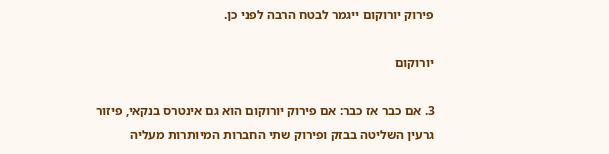פירוק יורוקום ייגמר לבטח הרבה לפני כן.

יורוקום

3. אם כבר אז כבר: אם פירוק יורוקום הוא גם אינטרס בנקאי, פיזור גרעין השליטה בבזק ופירוק שתי החברות המיותרות מעליה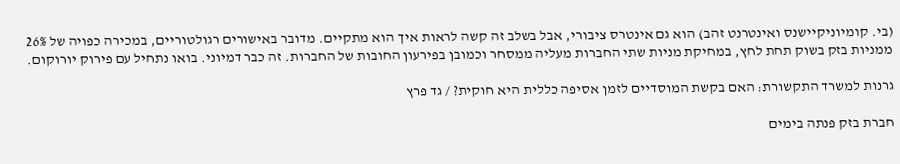(בי. קומיוניקיישנס ואינטרנט זהב) הוא גם אינטרס ציבורי, אבל בשלב זה קשה לראות איך הוא מתקיים. מדובר באישורים רגולטוריים, במכירה כפויה של 26% ממניות בזק בשוק תחת לחץ, במחיקת מניות שתי החברות מעליה ממסחר וכמובן בפירעון החובות של החברות. זה כבר דמיוני. בואו נתחיל עם פירוק יורוקום.

גרנות למשרד התקשורת: האם בקשת המוסדיים לזמן אסיפה כללית היא חוקית? / גד פרץ

חברת בזק פנתה בימים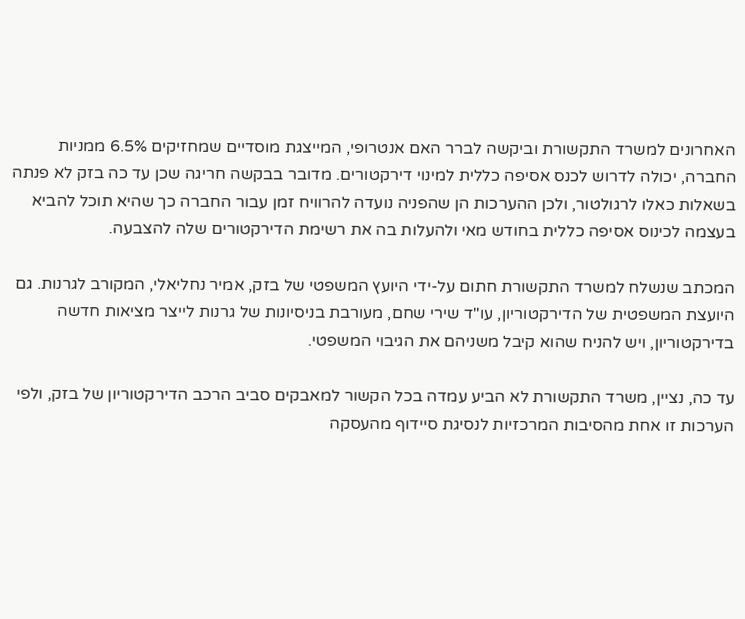האחרונים למשרד התקשורת וביקשה לברר האם אנטרופי, המייצגת מוסדיים שמחזיקים 6.5% ממניות החברה, יכולה לדרוש לכנס אסיפה כללית למינוי דירקטורים. מדובר בבקשה חריגה שכן עד כה בזק לא פנתה בשאלות כאלו לרגולטור, ולכן ההערכות הן שהפניה נועדה להרוויח זמן עבור החברה כך שהיא תוכל להביא בעצמה לכינוס אסיפה כללית בחודש מאי ולהעלות בה את רשימת הדירקטורים שלה להצבעה.

המכתב שנשלח למשרד התקשורת חתום על-ידי היועץ המשפטי של בזק, אמיר נחליאלי, המקורב לגרנות. גם היועצת המשפטית של הדירקטוריון, עו"ד שירי שחם, מעורבת בניסיונות של גרנות לייצר מציאות חדשה בדירקטוריון, ויש להניח שהוא קיבל משניהם את הגיבוי המשפטי.

עד כה, נציין, משרד התקשורת לא הביע עמדה בכל הקשור למאבקים סביב הרכב הדירקטוריון של בזק, ולפי הערכות זו אחת מהסיבות המרכזיות לנסיגת סיידוף מהעסקה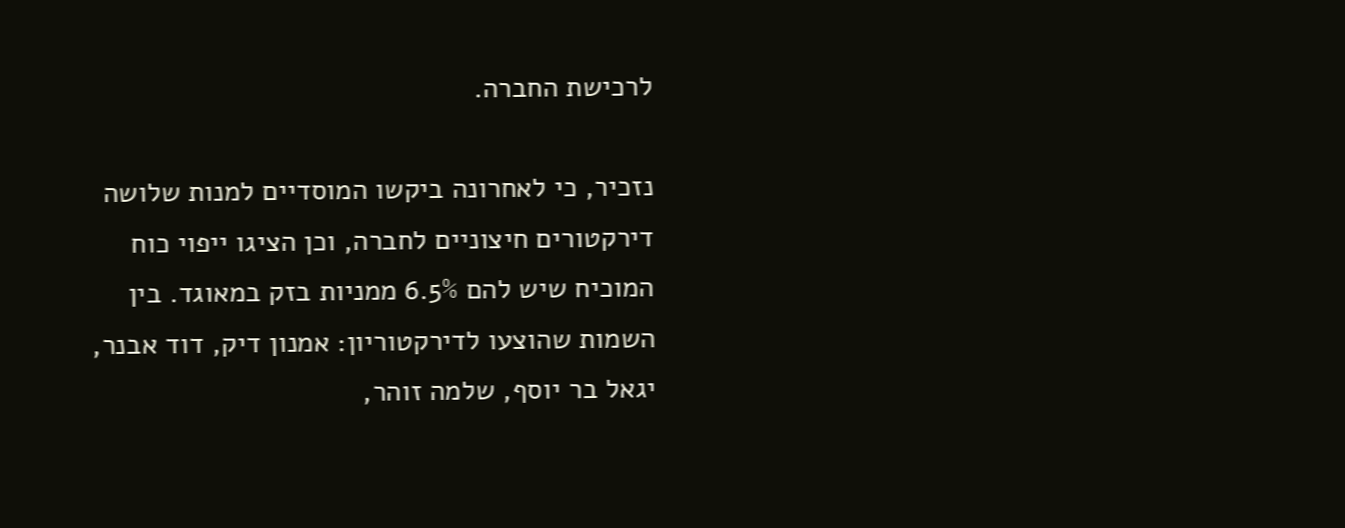לרכישת החברה.

נזכיר, כי לאחרונה ביקשו המוסדיים למנות שלושה דירקטורים חיצוניים לחברה, וכן הציגו ייפוי כוח המוכיח שיש להם 6.5% ממניות בזק במאוגד. בין השמות שהוצעו לדירקטוריון: אמנון דיק, דוד אבנר, יגאל בר יוסף, שלמה זוהר,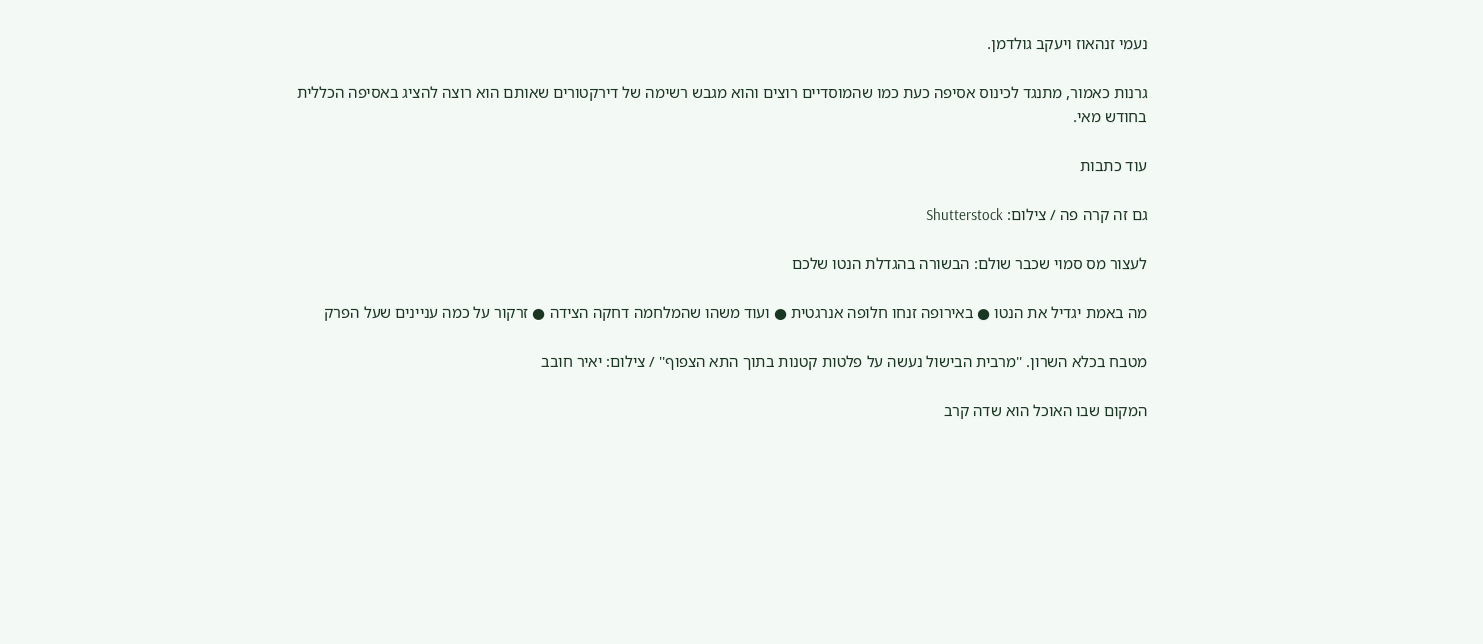נעמי זנהאוז ויעקב גולדמן.

גרנות כאמור, מתנגד לכינוס אסיפה כעת כמו שהמוסדיים רוצים והוא מגבש רשימה של דירקטורים שאותם הוא רוצה להציג באסיפה הכללית בחודש מאי.

עוד כתבות

גם זה קרה פה / צילום: Shutterstock

לעצור מס סמוי שכבר שולם: הבשורה בהגדלת הנטו שלכם

מה באמת יגדיל את הנטו ● באירופה זנחו חלופה אנרגטית ● ועוד משהו שהמלחמה דחקה הצידה ● זרקור על כמה עניינים שעל הפרק

מטבח בכלא השרון. ''מרבית הבישול נעשה על פלטות קטנות בתוך התא הצפוף'' / צילום: יאיר חובב

המקום שבו האוכל הוא שדה קרב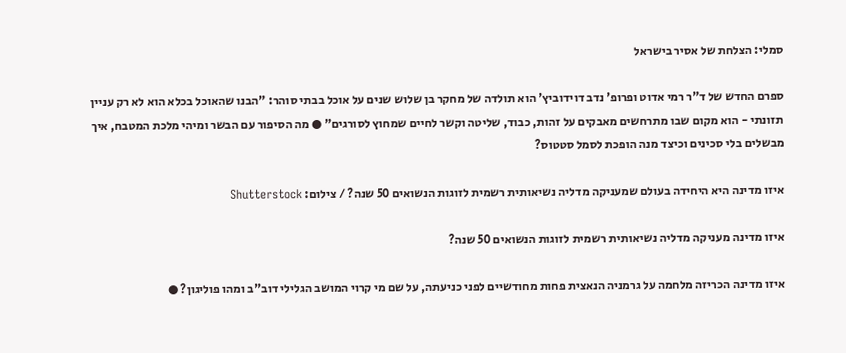סמלי: הצלחת של אסיר בישראל

ספרם החדש של ד"ר רמי אדוט ופרופ' נדב דוידוביץ' הוא תולדה של מחקר בן שלוש שנים על אוכל בבתי סוהר: "הבנו שהאוכל בכלא הוא לא רק עניין תזונתי - הוא מקום שבו מתרחשים מאבקים על זהות, כבוד, שליטה וקשר לחיים שמחוץ לסורגים" ● מה הסיפור עם הבשר ומיהי מלכת המטבח, איך מבשלים בלי סכינים וכיצד מנה הופכת לסמל סטטוס?

איזו מדינה היא היחידה בעולם שמעניקה מדליה נשיאותית רשמית לזוגות הנשואים 50 שנה? / צילום: Shutterstock

איזו מדינה מעניקה מדליה נשיאותית רשמית לזוגות הנשואים 50 שנה?

איזו מדינה הכריזה מלחמה על גרמניה הנאצית פחות מחודשיים לפני כניעתה, על שם מי קרוי המושב הגלילי דוב"ב ומהו פוליגון? ●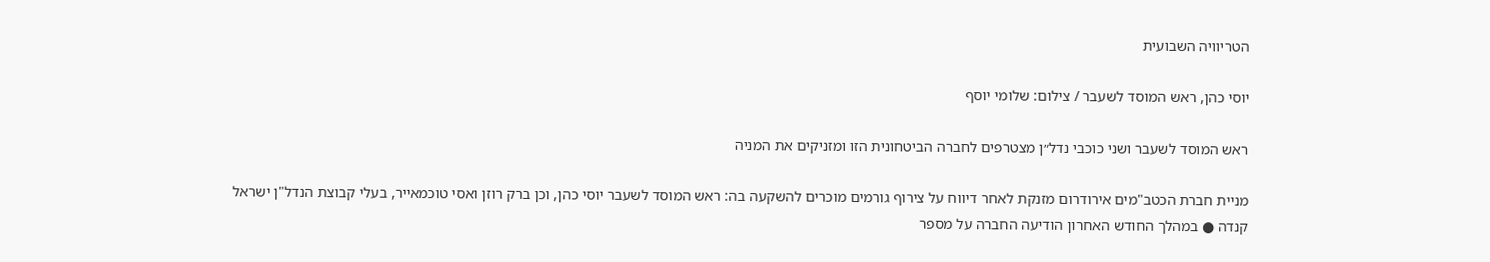הטריוויה השבועית

יוסי כהן, ראש המוסד לשעבר / צילום: שלומי יוסף

ראש המוסד לשעבר ושני כוכבי נדל״ן מצטרפים לחברה הביטחונית הזו ומזניקים את המניה

מניית חברת הכטב"מים אירודרום מזנקת לאחר דיווח על צירוף גורמים מוכרים להשקעה בה: ראש המוסד לשעבר יוסי כהן, וכן ברק רוזן ואסי טוכמאייר, בעלי קבוצת הנדל"ן ישראל קנדה ● במהלך החודש האחרון הודיעה החברה על מספר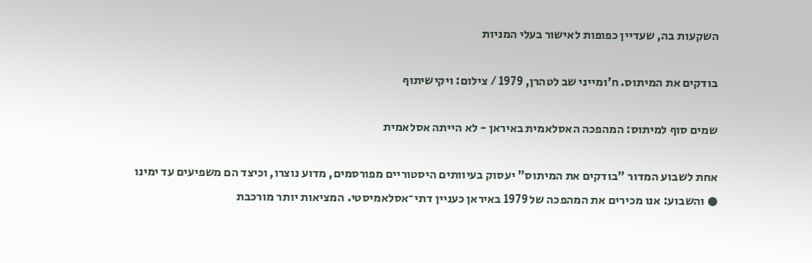השקעות בה, שעדיין כפופות לאישור בעלי המניות

בודקים את המיתוס. ח'ומייני שב לטהרן, 1979 / צילום: ויקישיתוף

שמים סוף למיתוס: המהפכה האסלאמית באיראן - לא הייתה אסלאמית

אחת לשבוע המדור "בודקים את המיתוס" יעסוק בעיוותים היסטוריים מפורסמים, מדוע נוצרו, וכיצד הם משפיעים עד ימינו ● והשבוע: אנו מכירים את המהפכה של 1979 באיראן כעניין דתי־אסלאמיסטי. המציאות יותר מורכבת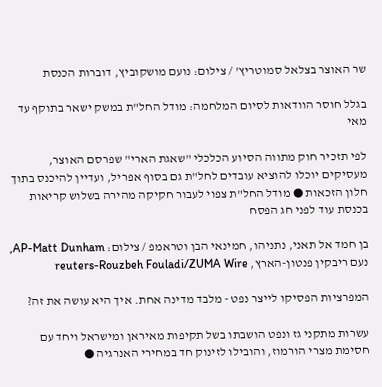שר האוצר בצלאל סמוטריץ' / צילום: נועם מושקוביץ, דוברות הכנסת

בגלל חוסר הוודאות לסיום המלחמה: מודל החל"ת במשק ישאר בתוקף עד מאי

לפי תזכיר חוק מתווה הסיוע הכלכלי "שאגת הארי" שפרסם האוצר, מעסיקים יוכלו להוציא עובדים לחל"ת גם בסוף אפריל, ועדיין להיכנס בתוך חלון הזכאות ● מודל החל"ת צפוי לעבור חקיקה מהירה בשלוש קריאות בכנסת עוד לפני חג הפסח

בן חמד אל תאני, נתניהו, חמינאי הבן וטראמפ / צילום: AP-Matt Dunham, נעם ריבקין פנטון-הארץ, reuters-Rouzbeh Fouladi/ZUMA Wire

המפרציות הפסיקו לייצר נפט - מלבד מדינה אחת. איך היא עושה את זה?

עשרות מתקני גז ונפט הושבתו בשל תקיפות מאיראן ומישראל ויחד עם חסימת מצרי הורמוז, והובילו לזינוק חד במחירי האנרגיה ●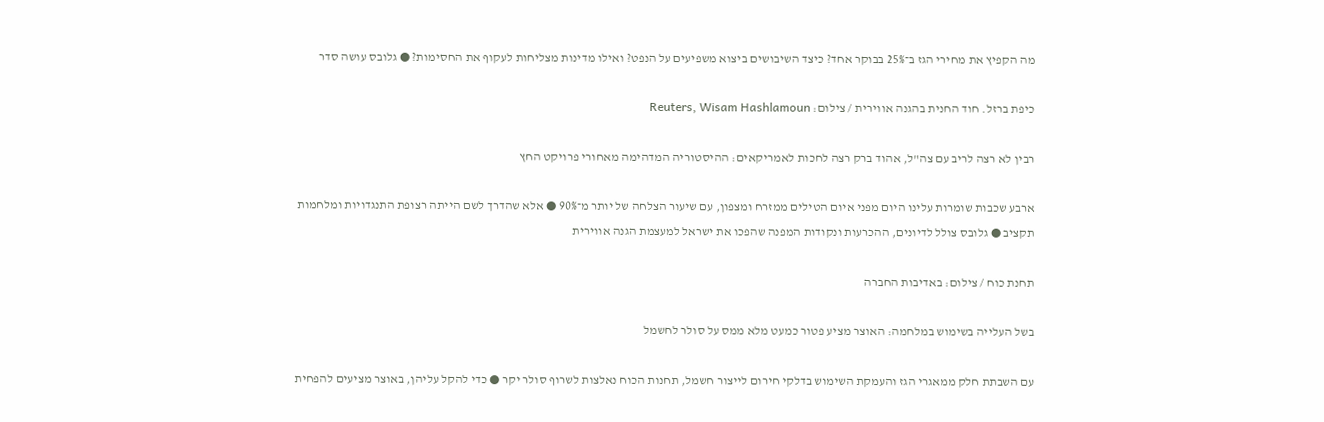מה הקפיץ את מחירי הגז ב־25% בבוקר אחד? כיצד השיבושים ביצוא משפיעים על הנפט? ואילו מדינות מצליחות לעקוף את החסימות? ● גלובס עושה סדר

כיפת ברזל. חוד החנית בהגנה אווירית / צילום: Reuters, Wisam Hashlamoun

רבין לא רצה לריב עם צה"ל, אהוד ברק רצה לחכות לאמריקאים: ההיסטוריה המדהימה מאחורי פרויקט החץ

ארבע שכבות שומרות עלינו היום מפני איום הטילים ממזרח ומצפון, עם שיעור הצלחה של יותר מ־90% ● אלא שהדרך לשם הייתה רצופת התנגדויות ומלחמות תקציב ● גלובס צולל לדיונים, ההכרעות ונקודות המפנה שהפכו את ישראל למעצמת הגנה אווירית

תחנת כוח / צילום: באדיבות החברה

בשל העלייה בשימוש במלחמה: האוצר מציע פטור כמעט מלא ממס על סולר לחשמל

עם השבתת חלק ממאגרי הגז והעמקת השימוש בדלקי חירום לייצור חשמל, תחנות הכוח נאלצות לשרוף סולר יקר ● כדי להקל עליהן, באוצר מציעים להפחית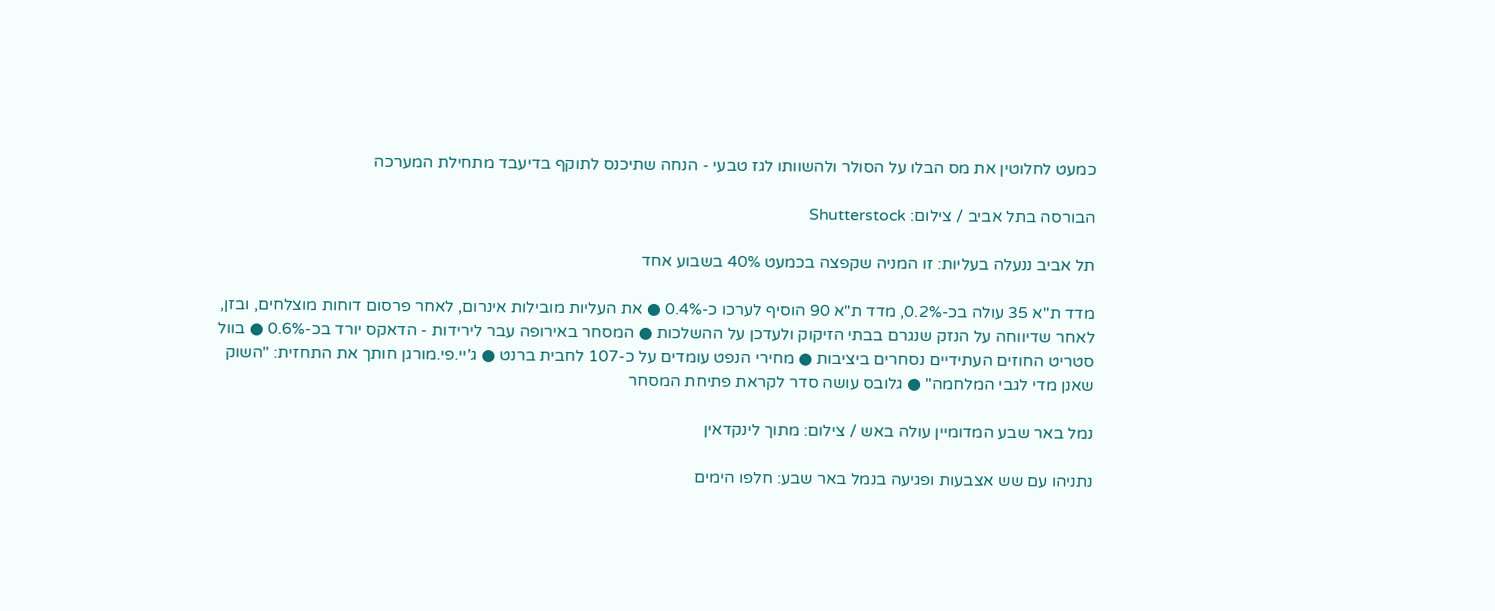כמעט לחלוטין את מס הבלו על הסולר ולהשוותו לגז טבעי - הנחה שתיכנס לתוקף בדיעבד מתחילת המערכה

הבורסה בתל אביב / צילום: Shutterstock

תל אביב ננעלה בעליות: זו המניה שקפצה בכמעט 40% בשבוע אחד

מדד ת"א 35 עולה בכ-0.2%, מדד ת"א 90 הוסיף לערכו כ-0.4% ● את העליות מובילות אינרום, לאחר פרסום דוחות מוצלחים, ובזן, לאחר שדיווחה על הנזק שנגרם בבתי הזיקוק ולעדכן על ההשלכות ● המסחר באירופה עבר לירידות - הדאקס יורד בכ-0.6% ● בוול סטריט החוזים העתידיים נסחרים ביציבות ● מחירי הנפט עומדים על כ-107 לחבית ברנט ● ג'יי.פי.מורגן חותך את התחזית: "השוק שאנן מדי לגבי המלחמה" ● גלובס עושה סדר לקראת פתיחת המסחר

נמל באר שבע המדומיין עולה באש / צילום: מתוך לינקדאין

נתניהו עם שש אצבעות ופגיעה בנמל באר שבע: חלפו הימים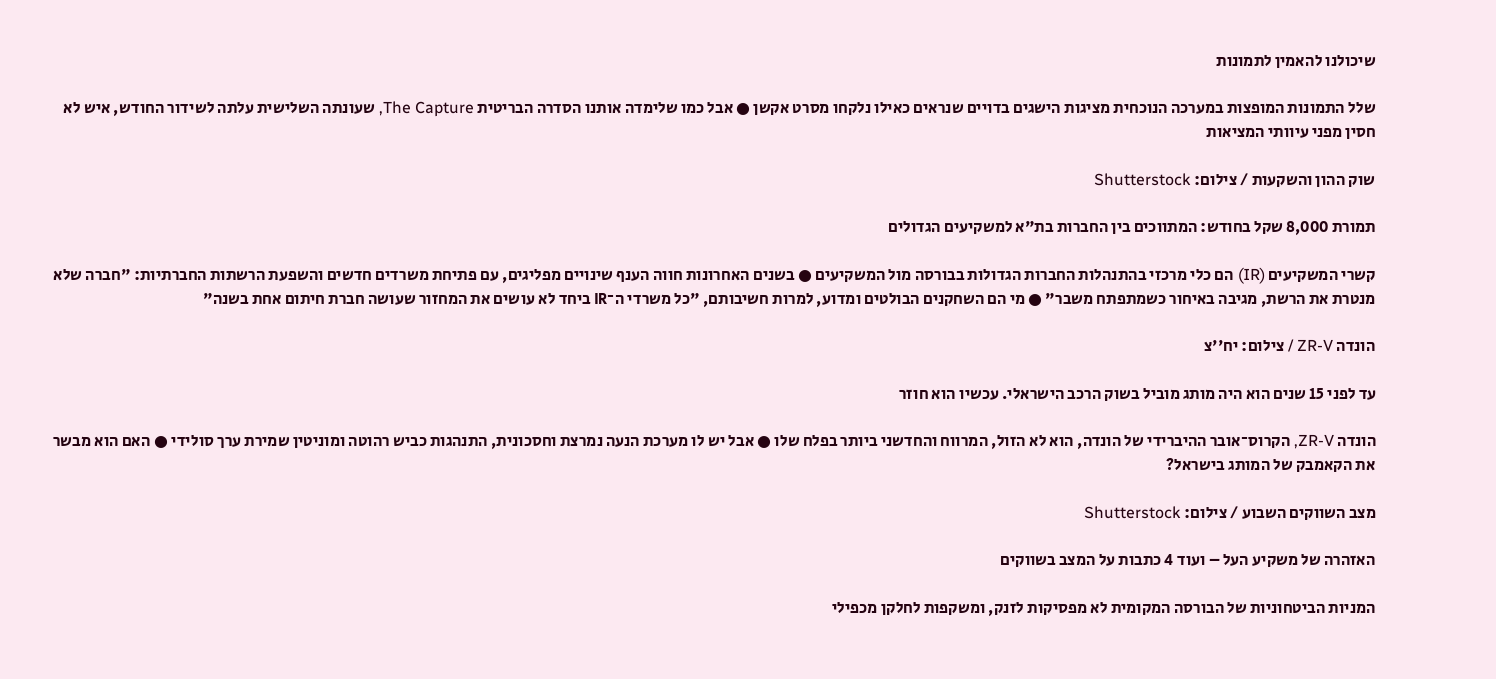שיכולנו להאמין לתמונות

שלל התמונות המופצות במערכה הנוכחית מציגות הישגים בדויים שנראים כאילו נלקחו מסרט אקשן ● אבל כמו שלימדה אותנו הסדרה הבריטית The Capture, שעונתה השלישית עלתה לשידור החודש, איש לא חסין מפני עיוותי המציאות

שוק ההון והשקעות / צילום: Shutterstock

תמורת 8,000 שקל בחודש: המתווכים בין החברות בת"א למשקיעים הגדולים

קשרי המשקיעים (IR) הם כלי מרכזי בהתנהלות החברות הגדולות בבורסה מול המשקיעים ● בשנים האחרונות חווה הענף שינויים מפליגים, עם פתיחת משרדים חדשים והשפעת הרשתות החברתיות: "חברה שלא מנטרת את הרשת, מגיבה באיחור כשמתפתח משבר" ● מי הם השחקנים הבולטים ומדוע, למרות חשיבותם, "כל משרדי ה־IR ביחד לא עושים את המחזור שעושה חברת חיתום אחת בשנה"

הונדה ZR-V / צילום: יח''צ

עד לפני 15 שנים הוא היה מותג מוביל בשוק הרכב הישראלי. עכשיו הוא חוזר

הונדה ZR-V, הקרוס־אובר ההיברידי של הונדה, הוא לא הזול, המרווח והחדשני ביותר בפלח שלו ● אבל יש לו מערכת הנעה נמרצת וחסכונית, התנהגות כביש רהוטה ומוניטין שמירת ערך סולידי ● האם הוא מבשר את הקאמבק של המותג בישראל?

מצב השווקים השבוע / צילום: Shutterstock

האזהרה של משקיע העל – ועוד 4 כתבות על המצב בשווקים

המניות הביטחוניות של הבורסה המקומית לא מפסיקות לזנק, ומשקפות לחלקן מכפילי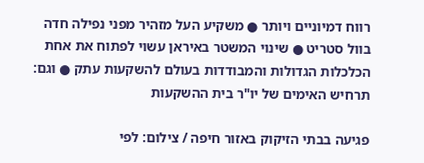רווח דמיוניים ויותר ● משקיע העל מזהיר מפני נפילה חדה בוול סטריט ● שינוי המשטר באיראן עשוי לפתוח את אחת הכלכלות הגדולות והמבודדות בעולם להשקעות עתק ● וגם: תרחיש האימים של יו"ר בית ההשקעות

פגיעה בבתי הזיקוק באזור חיפה / צילום: לפי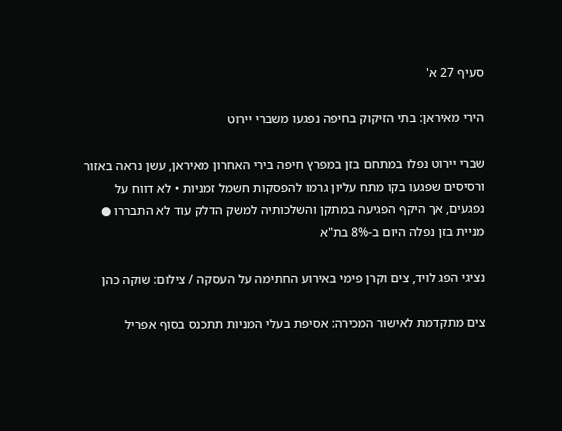סעיף 27 א'

הירי מאיראן: בתי הזיקוק בחיפה נפגעו משברי יירוט

שברי יירוט נפלו במתחם בזן במפרץ חיפה בירי האחרון מאיראן, עשן נראה באזור ורסיסים שפגעו בקו מתח עליון גרמו להפסקות חשמל זמניות • לא דווח על נפגעים, אך היקף הפגיעה במתקן והשלכותיה למשק הדלק עוד לא התבררו ● מניית בזן נפלה היום ב-8% בת"א

נציגי הפג לויד, צים וקרן פימי באירוע החתימה על העסקה / צילום: שוקה כהן

צים מתקדמת לאישור המכירה: אסיפת בעלי המניות תתכנס בסוף אפריל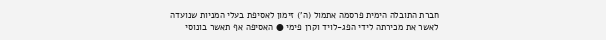חברת התובלה הימית פרסמה אתמול (ה') זימון לאסיפת בעלי המניות שנועדה לאשר את מכירתה לידי הפג-לויד וקרן פימי ● האסיפה אף תאשר בונוסי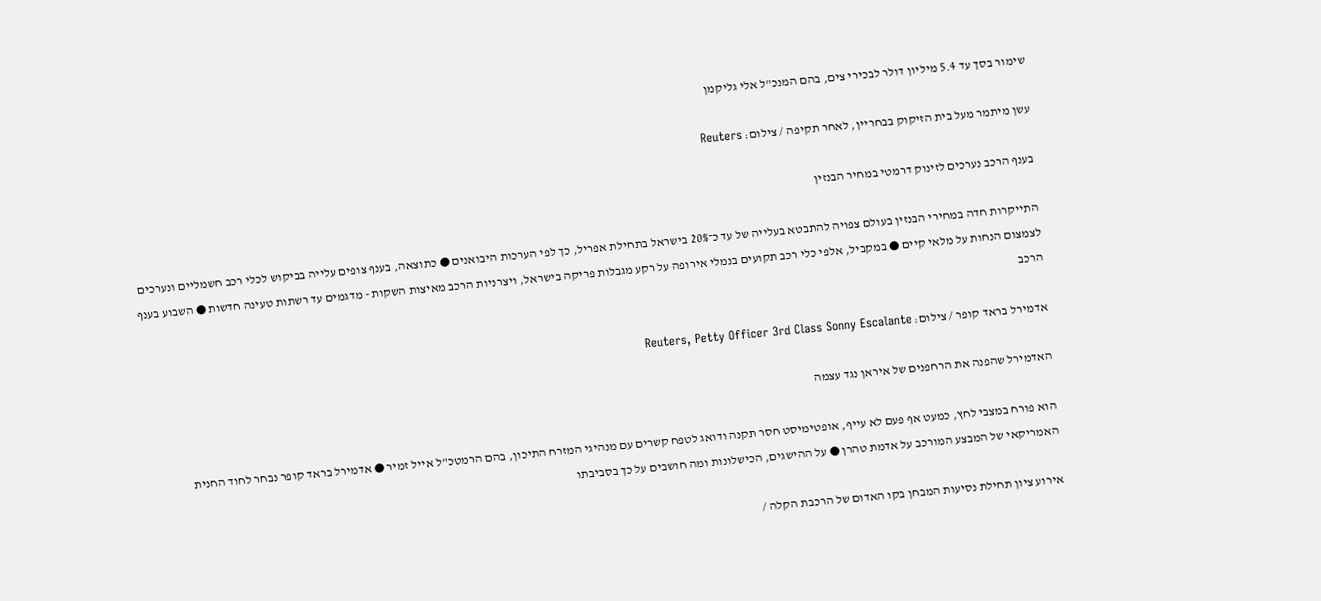שימור בסך עד 5.4 מיליון דולר לבכירי צים, בהם המנכ"ל אלי גליקמן

עשן מיתמר מעל בית הזיקוק בבחריין, לאחר תקיפה / צילום: Reuters

בענף הרכב נערכים לזינוק דרמטי במחיר הבנזין

התייקרות חדה במחירי הבנזין בעולם צפויה להתבטא בעלייה של עד כ־20% בישראל בתחילת אפריל, כך לפי הערכות היבואנים ● כתוצאה, בענף צופים עלייה בביקוש לכלי רכב חשמליים ונערכים לצמצום הנחות על מלאי קיים ● במקביל, אלפי כלי רכב תקועים בנמלי אירופה על רקע מגבלות פריקה בישראל, ויצרניות הרכב מאיצות השקות - מדגמים עד רשתות טעינה חדשות ● השבוע בענף הרכב

אדמירל בראד קופר / צילום: Reuters, Petty Officer 3rd Class Sonny Escalante

האדמירל שהפנה את הרחפנים של איראן נגד עצמה

הוא פורח במצבי לחץ, כמעט אף פעם לא עייף, אופטימיסט חסר תקנה ודואג לטפח קשרים עם מנהיגי המזרח התיכון, בהם הרמטכ"ל אייל זמיר ● אדמירל בראד קופר נבחר לחוד החנית האמריקאי של המבצע המורכב על אדמת טהרן ● על ההישגים, הכישלונות ומה חושבים על כך בסביבתו

אירוע ציון תחילת נסיעות המבחן בקו האדום של הרכבת הקלה /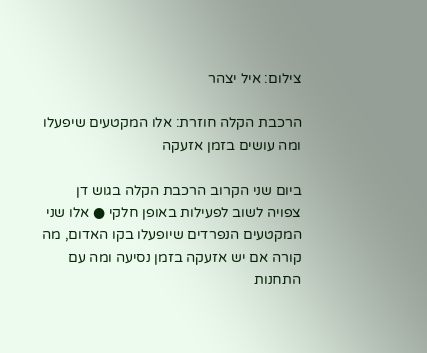צילום: איל יצהר

הרכבת הקלה חוזרת: אלו המקטעים שיפעלו ומה עושים בזמן אזעקה

ביום שני הקרוב הרכבת הקלה בגוש דן צפויה לשוב לפעילות באופן חלקי ● אלו שני המקטעים הנפרדים שיופעלו בקו האדום, מה קורה אם יש אזעקה בזמן נסיעה ומה עם התחנות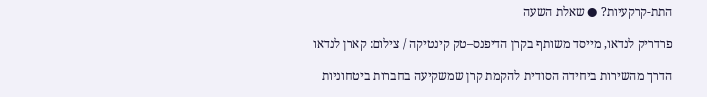התת-קרקעיות? ● שאלת השעה

פרדריק לנדאו, מייסד משותף בקרן הדיפנס–טק קינטיקה / צילום: קארן לנדאו

הדרך מהשירות ביחידה הסודית להקמת קרן שמשקיעה בחברות ביטחוניות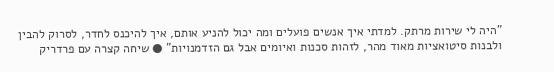"היה לי שירות מרתק. למדתי איך אנשים פועלים ומה יכול להניע אותם, איך להיכנס לחדר, לסרוק להבין ולבנות סיטואציות מאוד מהר, לזהות סכנות ואיומים אבל גם הזדמנויות" ● שיחה קצרה עם פרדריק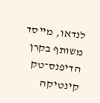לנדאו, מייסד משותף בקרן הדיפנס־טק קינטיקה